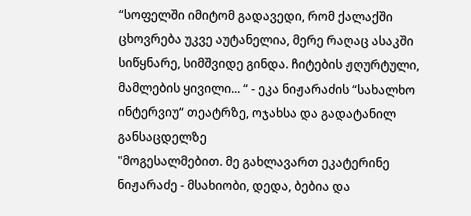“სოფელში იმიტომ გადავედი, რომ ქალაქში ცხოვრება უკვე აუტანელია, მერე რაღაც ასაკში სიწყნარე, სიმშვიდე გინდა. ჩიტების ჟღურტული, მამლების ყივილი... “ - ეკა ნიჟარაძის “სახალხო ინტერვიუ“ თეატრზე, ოჯახსა და გადატანილ განსაცდელზე
"მოგესალმებით. მე გახლავართ ეკატერინე ნიჟარაძე - მსახიობი, დედა, ბებია და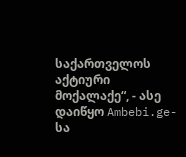საქართველოს აქტიური მოქალაქე“, - ასე დაიწყო Ambebi.ge-სა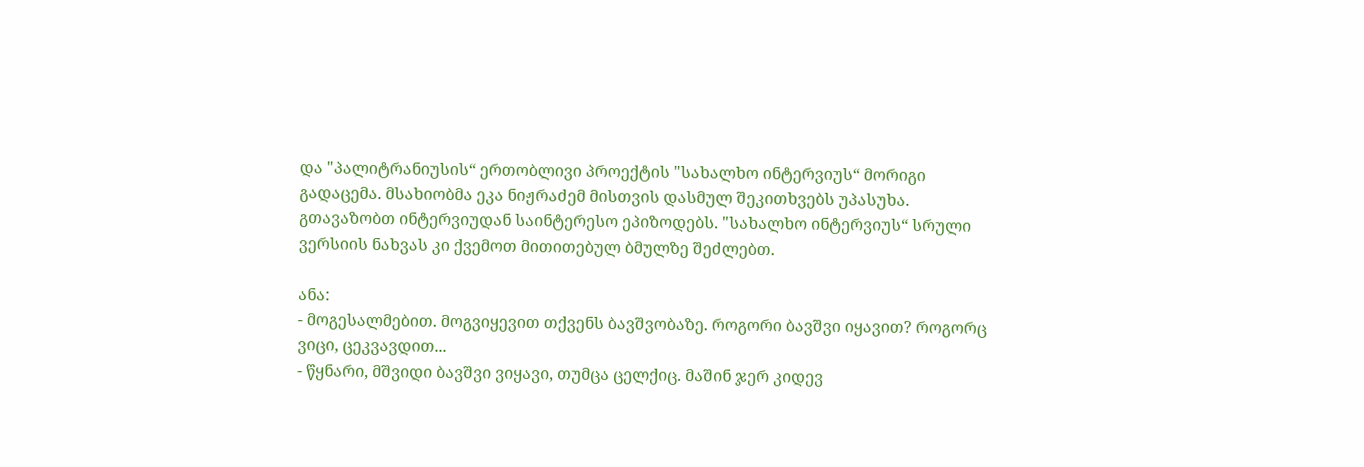და "პალიტრანიუსის“ ერთობლივი პროექტის "სახალხო ინტერვიუს“ მორიგი გადაცემა. მსახიობმა ეკა ნიჟრაძემ მისთვის დასმულ შეკითხვებს უპასუხა. გთავაზობთ ინტერვიუდან საინტერესო ეპიზოდებს. "სახალხო ინტერვიუს“ სრული ვერსიის ნახვას კი ქვემოთ მითითებულ ბმულზე შეძლებთ.

ანა:
- მოგესალმებით. მოგვიყევით თქვენს ბავშვობაზე. როგორი ბავშვი იყავით? როგორც ვიცი, ცეკვავდით...
- წყნარი, მშვიდი ბავშვი ვიყავი, თუმცა ცელქიც. მაშინ ჯერ კიდევ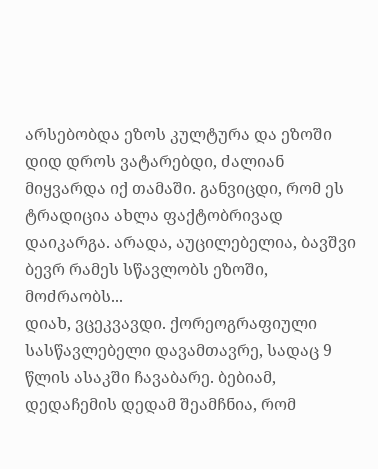არსებობდა ეზოს კულტურა და ეზოში დიდ დროს ვატარებდი, ძალიან მიყვარდა იქ თამაში. განვიცდი, რომ ეს ტრადიცია ახლა ფაქტობრივად დაიკარგა. არადა, აუცილებელია, ბავშვი ბევრ რამეს სწავლობს ეზოში, მოძრაობს...
დიახ, ვცეკვავდი. ქორეოგრაფიული სასწავლებელი დავამთავრე, სადაც 9 წლის ასაკში ჩავაბარე. ბებიამ, დედაჩემის დედამ შეამჩნია, რომ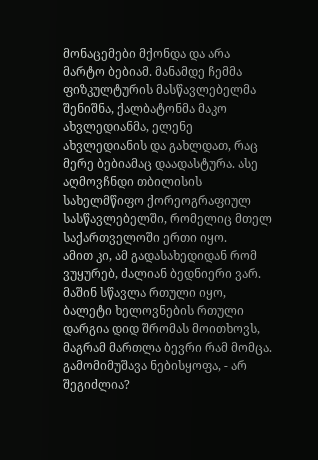მონაცემები მქონდა და არა მარტო ბებიამ. მანამდე ჩემმა ფიზკულტურის მასწავლებელმა შენიშნა, ქალბატონმა მაკო ახვლედიანმა, ელენე ახვლედიანის და გახლდათ, რაც მერე ბებიამაც დაადასტურა. ასე აღმოვჩნდი თბილისის სახელმწიფო ქორეოგრაფიულ სასწავლებელში, რომელიც მთელ საქართველოში ერთი იყო.
ამით კი, ამ გადასახედიდან რომ ვუყურებ, ძალიან ბედნიერი ვარ. მაშინ სწავლა რთული იყო, ბალეტი ხელოვნების რთული დარგია დიდ შრომას მოითხოვს, მაგრამ მართლა ბევრი რამ მომცა. გამომიმუშავა ნებისყოფა, - არ შეგიძლია?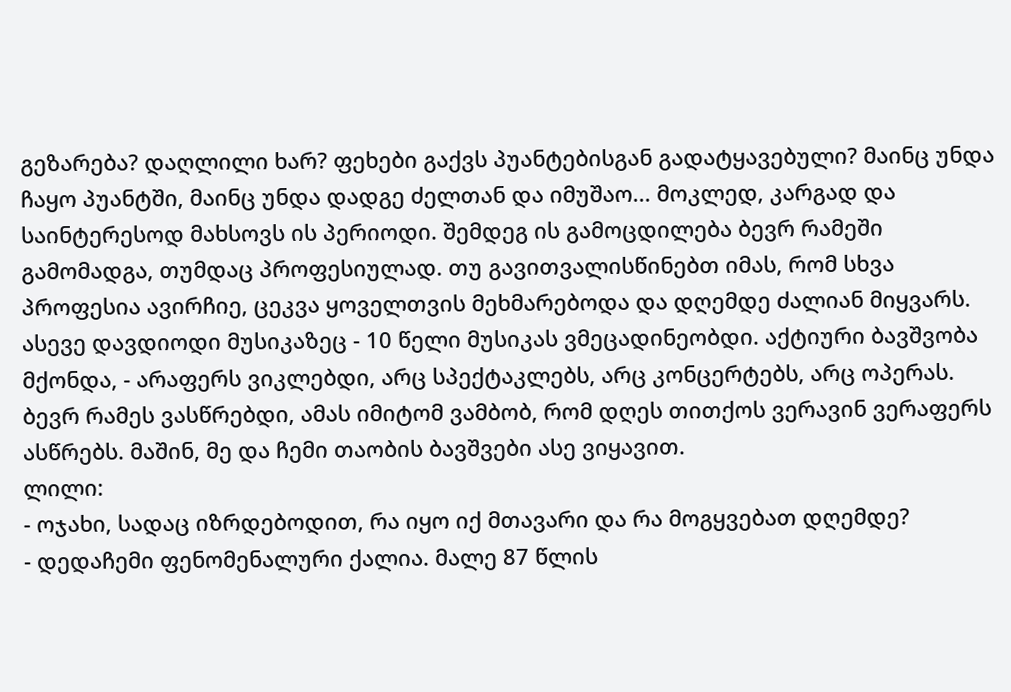გეზარება? დაღლილი ხარ? ფეხები გაქვს პუანტებისგან გადატყავებული? მაინც უნდა ჩაყო პუანტში, მაინც უნდა დადგე ძელთან და იმუშაო... მოკლედ, კარგად და საინტერესოდ მახსოვს ის პერიოდი. შემდეგ ის გამოცდილება ბევრ რამეში გამომადგა, თუმდაც პროფესიულად. თუ გავითვალისწინებთ იმას, რომ სხვა პროფესია ავირჩიე, ცეკვა ყოველთვის მეხმარებოდა და დღემდე ძალიან მიყვარს. ასევე დავდიოდი მუსიკაზეც - 10 წელი მუსიკას ვმეცადინეობდი. აქტიური ბავშვობა მქონდა, - არაფერს ვიკლებდი, არც სპექტაკლებს, არც კონცერტებს, არც ოპერას. ბევრ რამეს ვასწრებდი, ამას იმიტომ ვამბობ, რომ დღეს თითქოს ვერავინ ვერაფერს ასწრებს. მაშინ, მე და ჩემი თაობის ბავშვები ასე ვიყავით.
ლილი:
- ოჯახი, სადაც იზრდებოდით, რა იყო იქ მთავარი და რა მოგყვებათ დღემდე?
- დედაჩემი ფენომენალური ქალია. მალე 87 წლის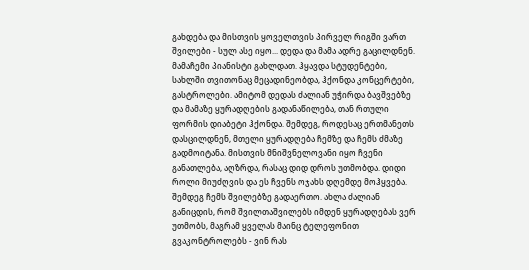გახდება და მისთვის ყოველთვის პირველ რიგში ვართ შვილები - სულ ასე იყო... დედა და მამა ადრე გაცილდნენ. მამაჩემი პიანისტი გახლდათ. ჰყავდა სტუდენტები, სახლში თვითონაც მეცადინეობდა, ჰქონდა კონცერტები, გასტროლები. ამიტომ დედას ძალიან უჭირდა ბავშვებზე და მამაზე ყურადღების გადანაწილება, თან რთული ფორმის დიაბეტი ჰქონდა. შემდეგ, როდესაც ერთმანეთს დასცილდნენ, მთელი ყურადღება ჩემზე და ჩემს ძმაზე გადმოიტანა. მისთვის მნიშვნელოვანი იყო ჩვენი განათლება, აღზრდა, რასაც დიდ დროს უთმობდა. დიდი როლი მიუძღვის და ეს ჩვენს ოჯახს დღემდე მოჰყვება. შემდეგ ჩემს შვილებზე გადაერთო. ახლა ძალიან განიცდის, რომ შვილთაშვილებს იმდენ ყურადღებას ვერ უთმობს, მაგრამ ყველას მაინც ტელეფონით გვაკონტროლებს - ვინ რას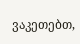ვაკეთებთ,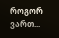როგორ ვართ...